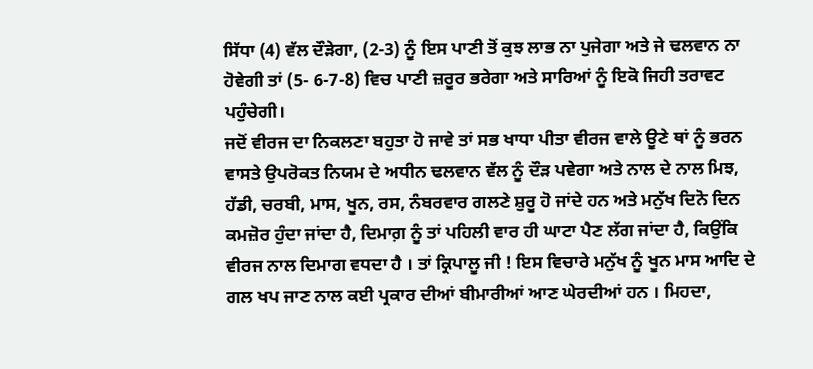ਸਿੱਧਾ (4) ਵੱਲ ਦੌੜੇਗਾ, (2-3) ਨੂੰ ਇਸ ਪਾਣੀ ਤੋਂ ਕੁਝ ਲਾਭ ਨਾ ਪੁਜੇਗਾ ਅਤੇ ਜੇ ਢਲਵਾਨ ਨਾ ਹੋਵੇਗੀ ਤਾਂ (5- 6-7-8) ਵਿਚ ਪਾਣੀ ਜ਼ਰੂਰ ਭਰੇਗਾ ਅਤੇ ਸਾਰਿਆਂ ਨੂੰ ਇਕੋ ਜਿਹੀ ਤਰਾਵਟ ਪਹੁੰਚੇਗੀ।
ਜਦੋਂ ਵੀਰਜ ਦਾ ਨਿਕਲਣਾ ਬਹੁਤਾ ਹੋ ਜਾਵੇ ਤਾਂ ਸਭ ਖਾਧਾ ਪੀਤਾ ਵੀਰਜ ਵਾਲੇ ਊਣੇ ਥਾਂ ਨੂੰ ਭਰਨ ਵਾਸਤੇ ਉਪਰੋਕਤ ਨਿਯਮ ਦੇ ਅਧੀਨ ਢਲਵਾਨ ਵੱਲ ਨੂੰ ਦੌੜ ਪਵੇਗਾ ਅਤੇ ਨਾਲ ਦੇ ਨਾਲ ਮਿਝ, ਹੱਡੀ, ਚਰਬੀ, ਮਾਸ, ਖੂਨ, ਰਸ, ਨੰਬਰਵਾਰ ਗਲਣੇ ਸ਼ੁਰੂ ਹੋ ਜਾਂਦੇ ਹਨ ਅਤੇ ਮਨੁੱਖ ਦਿਨੋ ਦਿਨ ਕਮਜ਼ੋਰ ਹੁੰਦਾ ਜਾਂਦਾ ਹੈ, ਦਿਮਾਗ਼ ਨੂੰ ਤਾਂ ਪਹਿਲੀ ਵਾਰ ਹੀ ਘਾਟਾ ਪੈਣ ਲੱਗ ਜਾਂਦਾ ਹੈ, ਕਿਉਂਕਿ ਵੀਰਜ ਨਾਲ ਦਿਮਾਗ ਵਧਦਾ ਹੈ । ਤਾਂ ਕ੍ਰਿਪਾਲੂ ਜੀ ! ਇਸ ਵਿਚਾਰੇ ਮਨੁੱਖ ਨੂੰ ਖੂਨ ਮਾਸ ਆਦਿ ਦੇ ਗਲ ਖਪ ਜਾਣ ਨਾਲ ਕਈ ਪ੍ਰਕਾਰ ਦੀਆਂ ਬੀਮਾਰੀਆਂ ਆਣ ਘੇਰਦੀਆਂ ਹਨ । ਮਿਹਦਾ,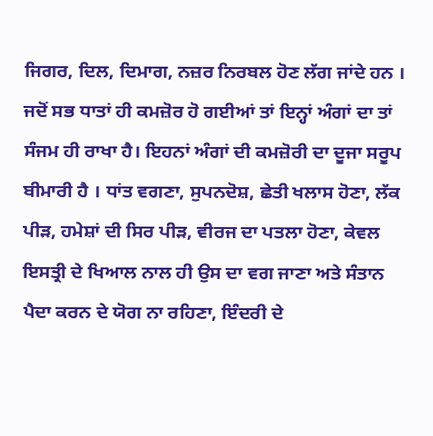ਜਿਗਰ, ਦਿਲ, ਦਿਮਾਗ, ਨਜ਼ਰ ਨਿਰਬਲ ਹੋਣ ਲੱਗ ਜਾਂਦੇ ਹਨ । ਜਦੋਂ ਸਭ ਧਾਤਾਂ ਹੀ ਕਮਜ਼ੋਰ ਹੋ ਗਈਆਂ ਤਾਂ ਇਨ੍ਹਾਂ ਅੰਗਾਂ ਦਾ ਤਾਂ ਸੰਜਮ ਹੀ ਰਾਖਾ ਹੈ। ਇਹਨਾਂ ਅੰਗਾਂ ਦੀ ਕਮਜ਼ੋਰੀ ਦਾ ਦੂਜਾ ਸਰੂਪ ਬੀਮਾਰੀ ਹੈ । ਧਾਂਤ ਵਗਣਾ, ਸੁਪਨਦੋਸ਼, ਛੇਤੀ ਖਲਾਸ ਹੋਣਾ, ਲੱਕ ਪੀੜ, ਹਮੇਸ਼ਾਂ ਦੀ ਸਿਰ ਪੀੜ, ਵੀਰਜ ਦਾ ਪਤਲਾ ਹੋਣਾ, ਕੇਵਲ ਇਸਤ੍ਰੀ ਦੇ ਖਿਆਲ ਨਾਲ ਹੀ ਉਸ ਦਾ ਵਗ ਜਾਣਾ ਅਤੇ ਸੰਤਾਨ ਪੈਦਾ ਕਰਨ ਦੇ ਯੋਗ ਨਾ ਰਹਿਣਾ, ਇੰਦਰੀ ਦੇ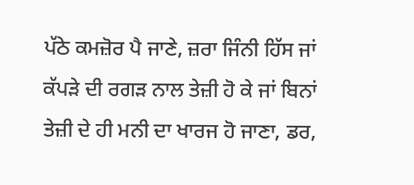ਪੱਠੇ ਕਮਜ਼ੋਰ ਪੈ ਜਾਣੇ, ਜ਼ਰਾ ਜਿੰਨੀ ਹਿੱਸ ਜਾਂ ਕੱਪੜੇ ਦੀ ਰਗੜ ਨਾਲ ਤੇਜ਼ੀ ਹੋ ਕੇ ਜਾਂ ਬਿਨਾਂ ਤੇਜ਼ੀ ਦੇ ਹੀ ਮਨੀ ਦਾ ਖਾਰਜ ਹੋ ਜਾਣਾ, ਡਰ,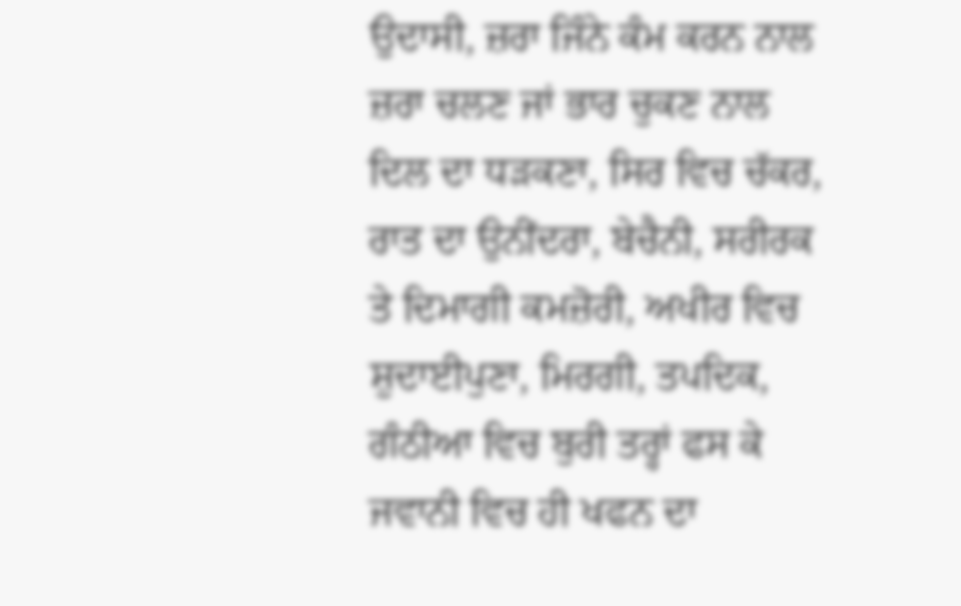ਉਦਾਸੀ, ਜ਼ਰਾ ਜਿੰਨੇ ਕੰਮ ਕਰਨ ਨਾਲ ਜ਼ਰਾ ਚਲਣ ਜਾਂ ਭਾਰ ਚੁਕਣ ਨਾਲ ਦਿਲ ਦਾ ਧੜਕਣਾ, ਸਿਰ ਵਿਚ ਚੱਕਰ, ਰਾਤ ਦਾ ਉਨੀਂਦਰਾ, ਬੇਚੈਨੀ, ਸਰੀਰਕ ਤੇ ਦਿਮਾਗੀ ਕਮਜ਼ੋਰੀ, ਅਖੀਰ ਵਿਚ ਸ਼ੁਦਾਈਪੁਣਾ, ਮਿਰਗੀ, ਤਪਦਿਕ, ਗੰਠੀਆ ਵਿਚ ਬੁਰੀ ਤਰ੍ਹਾਂ ਫਸ ਕੇ ਜਵਾਨੀ ਵਿਚ ਹੀ ਖਫਨ ਦਾ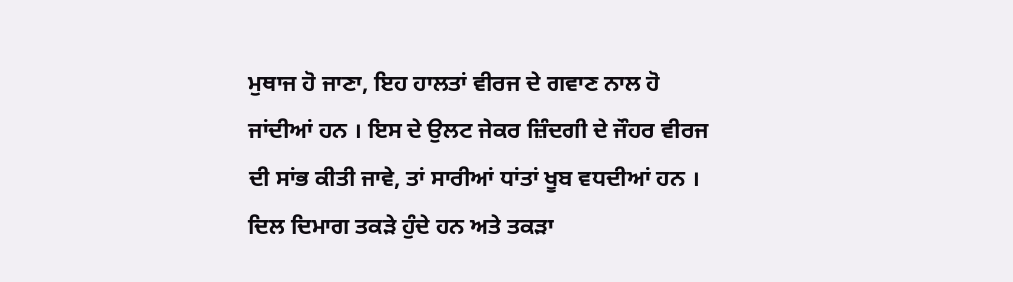ਮੁਥਾਜ ਹੋ ਜਾਣਾ, ਇਹ ਹਾਲਤਾਂ ਵੀਰਜ ਦੇ ਗਵਾਣ ਨਾਲ ਹੋ ਜਾਂਦੀਆਂ ਹਨ । ਇਸ ਦੇ ਉਲਟ ਜੇਕਰ ਜ਼ਿੰਦਗੀ ਦੇ ਜੌਹਰ ਵੀਰਜ ਦੀ ਸਾਂਭ ਕੀਤੀ ਜਾਵੇ, ਤਾਂ ਸਾਰੀਆਂ ਧਾਂਤਾਂ ਖੂਬ ਵਧਦੀਆਂ ਹਨ । ਦਿਲ ਦਿਮਾਗ ਤਕੜੇ ਹੁੰਦੇ ਹਨ ਅਤੇ ਤਕੜਾ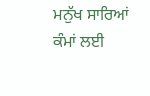ਮਨੁੱਖ ਸਾਰਿਆਂ ਕੰਮਾਂ ਲਈ